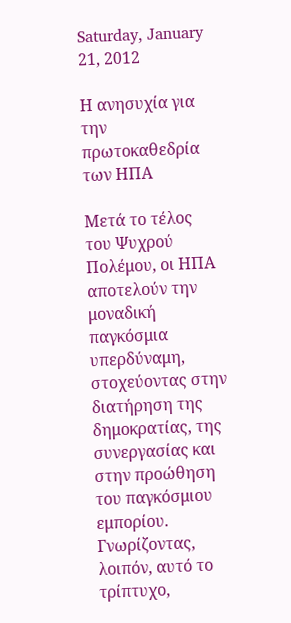Saturday, January 21, 2012

Η ανησυχία για την πρωτοκαθεδρία των ΗΠΑ

Μετά το τέλος του Ψυχρού Πολέμου, οι ΗΠΑ αποτελούν την μοναδική παγκόσμια υπερδύναμη, στοχεύοντας στην διατήρηση της δημοκρατίας, της συνεργασίας και στην προώθηση του παγκόσμιου εμπορίου. Γνωρίζοντας, λοιπόν, αυτό το τρίπτυχο,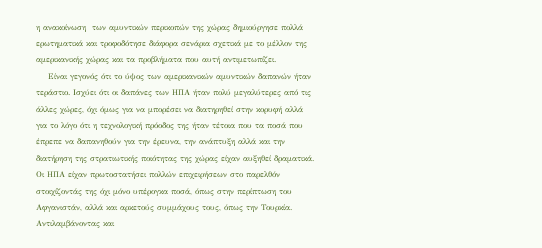η ανακοίνωση  των αμυντικών περικοπών της χώρας δημιούργησε πολλά ερωτηματικά και τροφοδότησε διάφορα σενάρια σχετικά με το μέλλον της αμερικανικής χώρας και τα προβλήματα που αυτή αντιμετωπίζει.
    Είναι γεγονός ότι το ύψος των αμερικανικών αμυντικών δαπανών ήταν τεράστιο. Ισχύει ότι οι δαπάνες των ΗΠΑ ήταν πολύ μεγαλύτερες από τις άλλες χώρες, όχι όμως για να μπορέσει να διατηρηθεί στην κορυφή αλλά για το λόγο ότι η τεχνολογική πρόοδος της ήταν τέτοια που τα ποσά που έπρεπε να δαπανηθούν για την έρευνα, την ανάπτυξη αλλά και την διατήρηση της στρατιωτικής ποιότητας της χώρας είχαν αυξηθεί δραματικά.  Οι ΗΠΑ είχαν πρωτοστατήσει πολλών επιχειρήσεων στο παρελθόν στοιχίζοντάς της όχι μόνο υπέρογκα ποσά, όπως στην περίπτωση του Αφγανιστάν, αλλά και αρκετούς συμμάχους τους, όπως την Τουρκία.  Αντιλαμβάνοντας και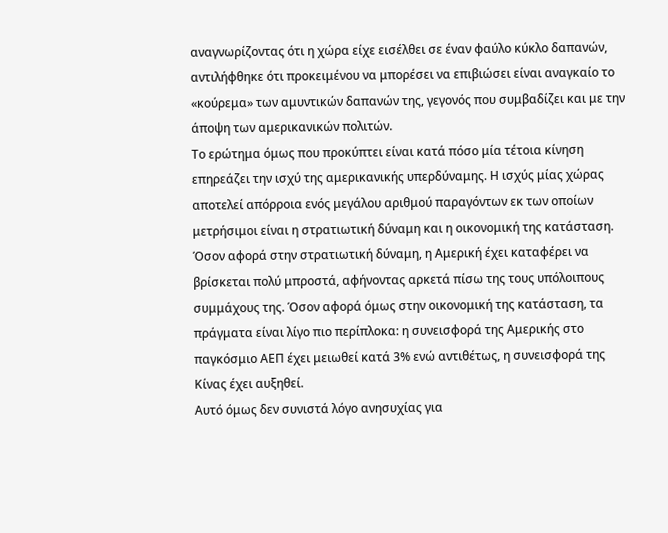αναγνωρίζοντας ότι η χώρα είχε εισέλθει σε έναν φαύλο κύκλο δαπανών, αντιλήφθηκε ότι προκειμένου να μπορέσει να επιβιώσει είναι αναγκαίο το «κούρεμα» των αμυντικών δαπανών της, γεγονός που συμβαδίζει και με την άποψη των αμερικανικών πολιτών.
Το ερώτημα όμως που προκύπτει είναι κατά πόσο μία τέτοια κίνηση επηρεάζει την ισχύ της αμερικανικής υπερδύναμης. Η ισχύς μίας χώρας αποτελεί απόρροια ενός μεγάλου αριθμού παραγόντων εκ των οποίων μετρήσιμοι είναι η στρατιωτική δύναμη και η οικονομική της κατάσταση. Όσον αφορά στην στρατιωτική δύναμη, η Αμερική έχει καταφέρει να βρίσκεται πολύ μπροστά, αφήνοντας αρκετά πίσω της τους υπόλοιπους συμμάχους της. Όσον αφορά όμως στην οικονομική της κατάσταση, τα πράγματα είναι λίγο πιο περίπλοκα: η συνεισφορά της Αμερικής στο παγκόσμιο ΑΕΠ έχει μειωθεί κατά 3% ενώ αντιθέτως, η συνεισφορά της Κίνας έχει αυξηθεί.
Αυτό όμως δεν συνιστά λόγο ανησυχίας για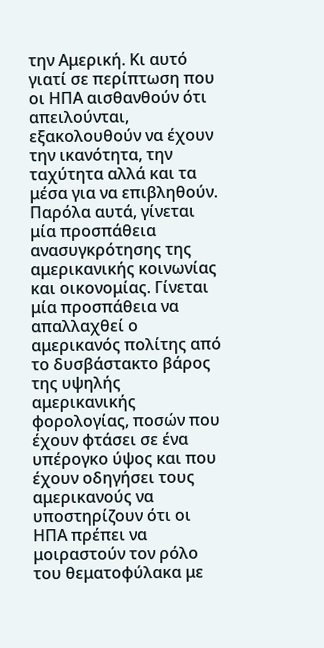την Αμερική. Κι αυτό γιατί σε περίπτωση που οι ΗΠΑ αισθανθούν ότι απειλούνται, εξακολουθούν να έχουν την ικανότητα, την ταχύτητα αλλά και τα μέσα για να επιβληθούν.
Παρόλα αυτά, γίνεται μία προσπάθεια ανασυγκρότησης της αμερικανικής κοινωνίας και οικονομίας. Γίνεται μία προσπάθεια να απαλλαχθεί ο αμερικανός πολίτης από το δυσβάστακτο βάρος της υψηλής αμερικανικής φορολογίας, ποσών που έχουν φτάσει σε ένα υπέρογκο ύψος και που έχουν οδηγήσει τους αμερικανούς να υποστηρίζουν ότι οι ΗΠΑ πρέπει να μοιραστούν τον ρόλο του θεματοφύλακα με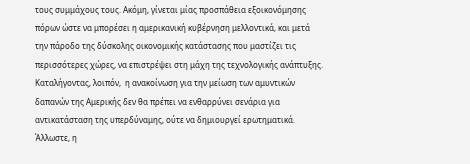τους συμμάχους τους. Ακόμη, γίνεται μίας προσπάθεια εξοικονόμησης πόρων ώστε να μπορέσει η αμερικανική κυβέρνηση μελλοντικά, και μετά την πάροδο της δύσκολης οικονομικής κατάστασης που μαστίζει τις περισσότερες χώρες, να επιστρέψει στη μάχη της τεχνολογικής ανάπτυξης.
Καταλήγοντας, λοιπόν,  η ανακοίνωση για την μείωση των αμυντικών δαπανών της Αμερικής δεν θα πρέπει να ενθαρρύνει σενάρια για αντικατάσταση της υπερδύναμης, ούτε να δημιουργεί ερωτηματικά.  Άλλωστε, η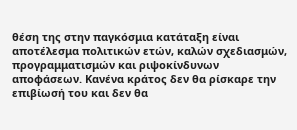θέση της στην παγκόσμια κατάταξη είναι αποτέλεσμα πολιτικών ετών, καλών σχεδιασμών, προγραμματισμών και ριψοκίνδυνων αποφάσεων. Κανένα κράτος δεν θα ρίσκαρε την επιβίωσή του και δεν θα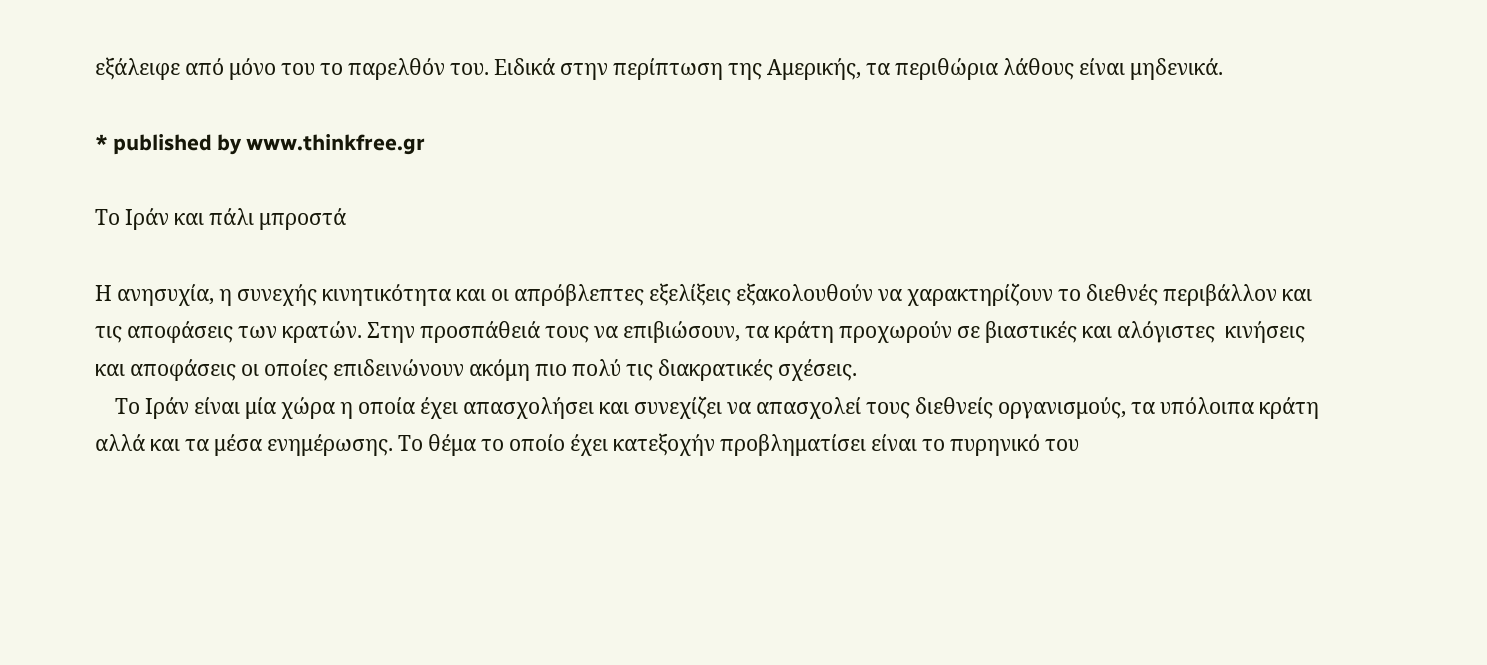εξάλειφε από μόνο του το παρελθόν του. Ειδικά στην περίπτωση της Αμερικής, τα περιθώρια λάθους είναι μηδενικά.

* published by www.thinkfree.gr

Το Ιράν και πάλι μπροστά

Η ανησυχία, η συνεχής κινητικότητα και οι απρόβλεπτες εξελίξεις εξακολουθούν να χαρακτηρίζουν το διεθνές περιβάλλον και τις αποφάσεις των κρατών. Στην προσπάθειά τους να επιβιώσουν, τα κράτη προχωρούν σε βιαστικές και αλόγιστες  κινήσεις και αποφάσεις οι οποίες επιδεινώνουν ακόμη πιο πολύ τις διακρατικές σχέσεις.
    Το Ιράν είναι μία χώρα η οποία έχει απασχολήσει και συνεχίζει να απασχολεί τους διεθνείς οργανισμούς, τα υπόλοιπα κράτη αλλά και τα μέσα ενημέρωσης. Το θέμα το οποίο έχει κατεξοχήν προβληματίσει είναι το πυρηνικό του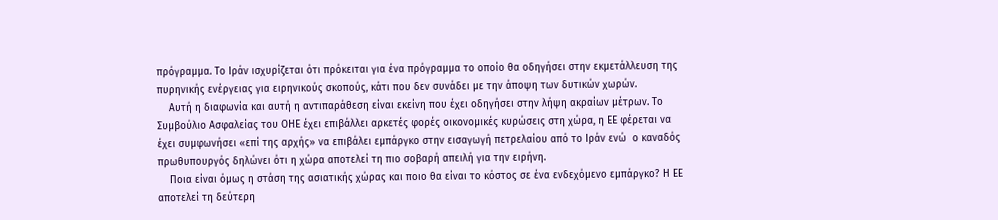πρόγραμμα. Το Ιράν ισχυρίζεται ότι πρόκειται για ένα πρόγραμμα το οποίο θα οδηγήσει στην εκμετάλλευση της πυρηνικής ενέργειας για ειρηνικούς σκοπούς, κάτι που δεν συνάδει με την άποψη των δυτικών χωρών.
    Αυτή η διαφωνία και αυτή η αντιπαράθεση είναι εκείνη που έχει οδηγήσει στην λήψη ακραίων μέτρων. Το Συμβούλιο Ασφαλείας του ΟΗΕ έχει επιβάλλει αρκετές φορές οικονομικές κυρώσεις στη χώρα, η ΕΕ φέρεται να έχει συμφωνήσει «επί της αρχής» να επιβάλει εμπάργκο στην εισαγωγή πετρελαίου από το Ιράν ενώ  ο καναδός πρωθυπουργός δηλώνει ότι η χώρα αποτελεί τη πιο σοβαρή απειλή για την ειρήνη.
    Ποια είναι όμως η στάση της ασιατικής χώρας και ποιο θα είναι το κόστος σε ένα ενδεχόμενο εμπάργκο? Η ΕΕ αποτελεί τη δεύτερη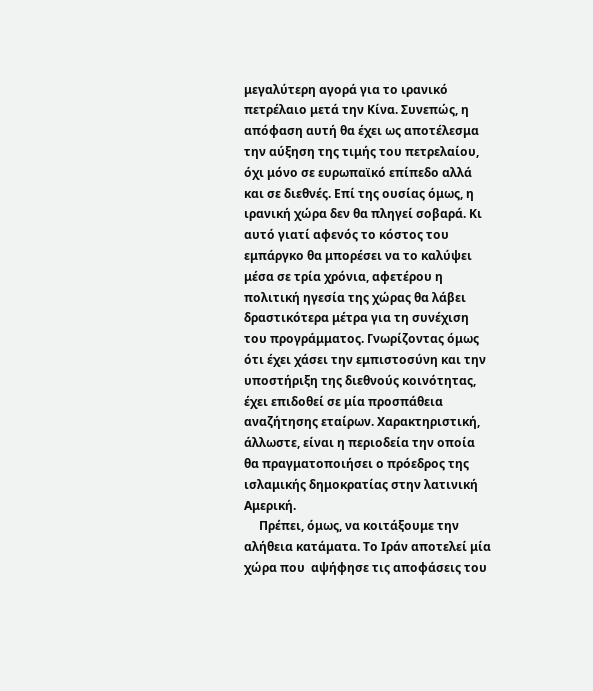μεγαλύτερη αγορά για το ιρανικό πετρέλαιο μετά την Κίνα. Συνεπώς, η απόφαση αυτή θα έχει ως αποτέλεσμα την αύξηση της τιμής του πετρελαίου, όχι μόνο σε ευρωπαϊκό επίπεδο αλλά και σε διεθνές. Επί της ουσίας όμως, η ιρανική χώρα δεν θα πληγεί σοβαρά. Κι αυτό γιατί αφενός το κόστος του εμπάργκο θα μπορέσει να το καλύψει μέσα σε τρία χρόνια, αφετέρου η πολιτική ηγεσία της χώρας θα λάβει δραστικότερα μέτρα για τη συνέχιση του προγράμματος. Γνωρίζοντας όμως ότι έχει χάσει την εμπιστοσύνη και την υποστήριξη της διεθνούς κοινότητας, έχει επιδοθεί σε μία προσπάθεια αναζήτησης εταίρων. Χαρακτηριστική, άλλωστε, είναι η περιοδεία την οποία θα πραγματοποιήσει ο πρόεδρος της ισλαμικής δημοκρατίας στην λατινική Αμερική.
     Πρέπει, όμως, να κοιτάξουμε την αλήθεια κατάματα. Το Ιράν αποτελεί μία χώρα που  αψήφησε τις αποφάσεις του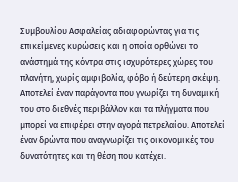Συμβουλίου Ασφαλείας αδιαφορώντας για τις επικείμενες κυρώσεις και η οποία ορθώνει το ανάστημά της κόντρα στις ισχυρότερες χώρες του πλανήτη, χωρίς αμφιβολία, φόβο ή δεύτερη σκέψη. Αποτελεί έναν παράγοντα που γνωρίζει τη δυναμική του στο διεθνές περιβάλλον και τα πλήγματα που μπορεί να επιφέρει στην αγορά πετρελαίου. Αποτελεί έναν δρώντα που αναγνωρίζει τις οικονομικές του δυνατότητες και τη θέση που κατέχει.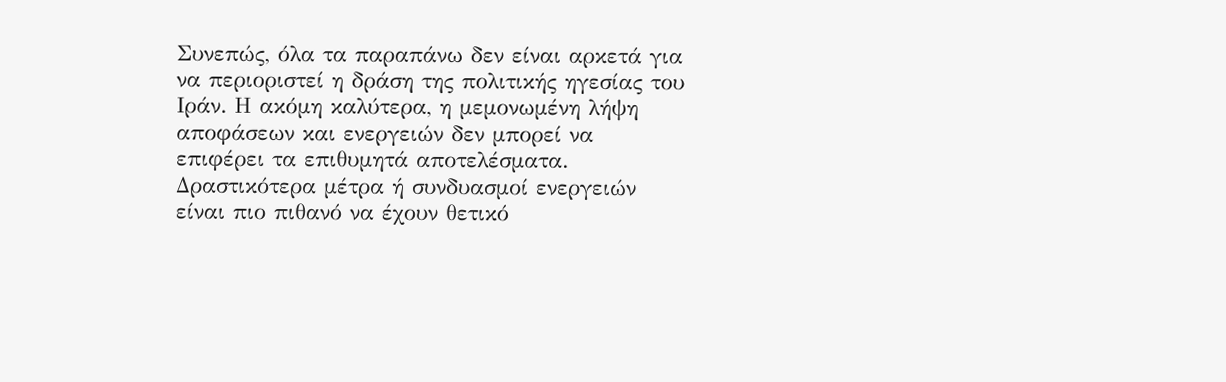Συνεπώς, όλα τα παραπάνω δεν είναι αρκετά για να περιοριστεί η δράση της πολιτικής ηγεσίας του Ιράν. Η ακόμη καλύτερα, η μεμονωμένη λήψη αποφάσεων και ενεργειών δεν μπορεί να επιφέρει τα επιθυμητά αποτελέσματα.  Δραστικότερα μέτρα ή συνδυασμοί ενεργειών είναι πιο πιθανό να έχουν θετικό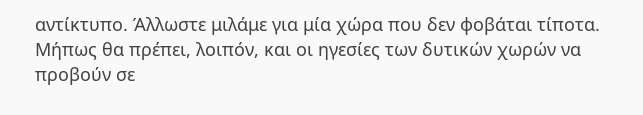αντίκτυπο. Άλλωστε μιλάμε για μία χώρα που δεν φοβάται τίποτα. Μήπως θα πρέπει, λοιπόν, και οι ηγεσίες των δυτικών χωρών να προβούν σε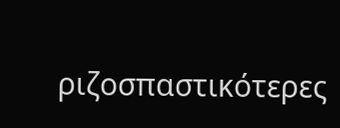ριζοσπαστικότερες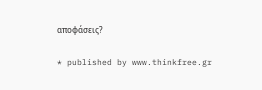αποφάσεις?

* published by www.thinkfree.gr